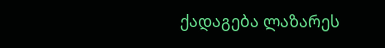ქადაგება ლაზარეს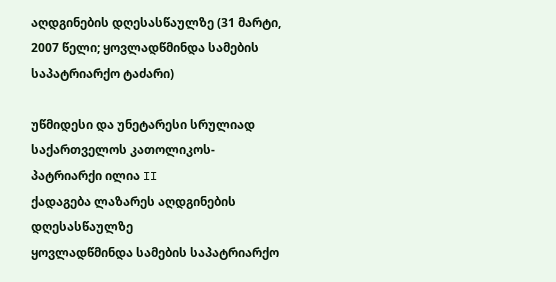აღდგინების დღესასწაულზე (31 მარტი, 2007 წელი; ყოვლადწმინდა სამების საპატრიარქო ტაძარი)

უწმიდესი და უნეტარესი სრულიად საქართველოს კათოლიკოს-პატრიარქი ილია II
ქადაგება ლაზარეს აღდგინების დღესასწაულზე
ყოვლადწმინდა სამების საპატრიარქო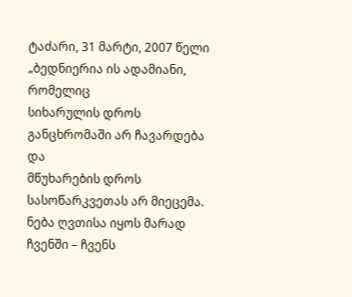ტაძარი, 31 მარტი, 2007 წელი
„ბედნიერია ის ადამიანი, რომელიც
სიხარულის დროს განცხრომაში არ ჩავარდება და
მწუხარების დროს სასოწარკვეთას არ მიეცემა. ნება ღვთისა იყოს მარად ჩვენში – ჩვენს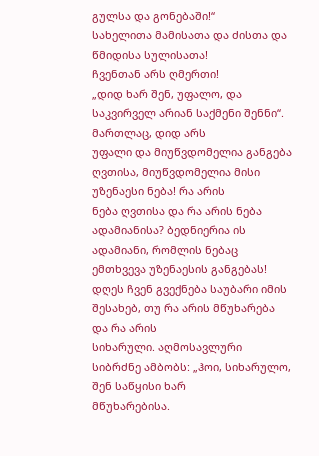გულსა და გონებაში!“
სახელითა მამისათა და ძისთა და წმიდისა სულისათა!
ჩვენთან არს ღმერთი!
„დიდ ხარ შენ, უფალო, და საკვირველ არიან საქმენი შენნი“. მართლაც, დიდ არს
უფალი და მიუწვდომელია განგება ღვთისა, მიუწვდომელია მისი უზენაესი ნება! რა არის
ნება ღვთისა და რა არის ნება ადამიანისა? ბედნიერია ის ადამიანი, რომლის ნებაც
ემთხვევა უზენაესის განგებას!
დღეს ჩვენ გვექნება საუბარი იმის შესახებ, თუ რა არის მწუხარება და რა არის
სიხარული. აღმოსავლური სიბრძნე ამბობს: „ჰოი, სიხარულო, შენ საწყისი ხარ
მწუხარებისა.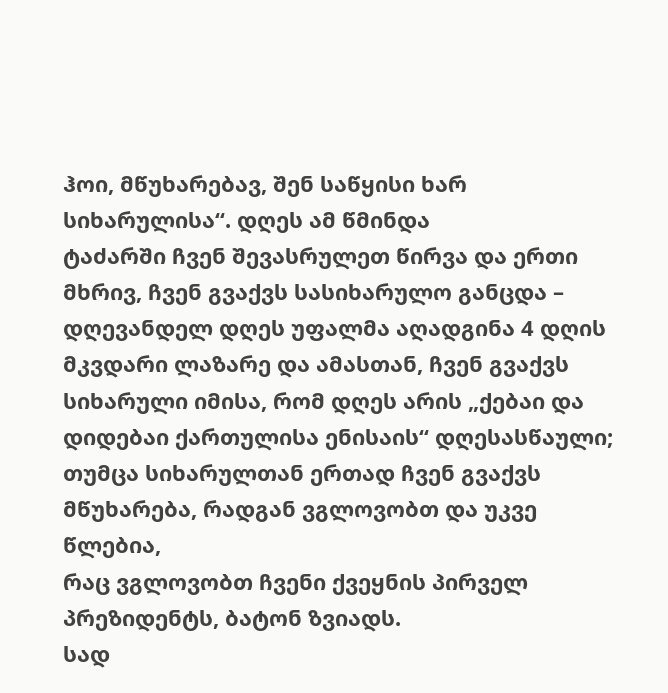ჰოი, მწუხარებავ, შენ საწყისი ხარ სიხარულისა“. დღეს ამ წმინდა
ტაძარში ჩვენ შევასრულეთ წირვა და ერთი მხრივ, ჩვენ გვაქვს სასიხარულო განცდა –
დღევანდელ დღეს უფალმა აღადგინა 4 დღის მკვდარი ლაზარე და ამასთან, ჩვენ გვაქვს
სიხარული იმისა, რომ დღეს არის „ქებაი და დიდებაი ქართულისა ენისაის“ დღესასწაული;
თუმცა სიხარულთან ერთად ჩვენ გვაქვს მწუხარება, რადგან ვგლოვობთ და უკვე წლებია,
რაც ვგლოვობთ ჩვენი ქვეყნის პირველ პრეზიდენტს, ბატონ ზვიადს.
სად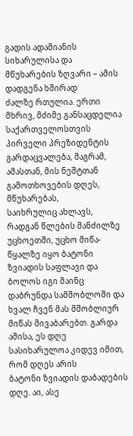გადის ადამიანის სიხარულისა და მწუხარების ზღვარი – ამის დადგენა ხშირად
ძალზე რთულია. ერთი მხრივ, მძიმე განსაცდელია საქართველოსთვის პირველი პრეზიდენტის
გარდაცვალება, მაგრამ, ამასთან, მის ნეშტთან გამოთხოვების დღეს, მწუხარებას,
საიხრულიც ახლავს, რადგან წლების მანძილზე უცხოეთში, უცხო მიწა-წყალზე იყო ბატონი
ზვიადის საფლავი და ბოლოს იგი მაინც დაბრუნდა სამშობლოში და ხვალ ჩვენ მას მშობლიურ
მიწას მივაბარებთ. გარდა ამისა, ეს დღე სასიხარულოა კიდევ იმით, რომ დღეს არის
ბატონი ზვიადის დაბადების დღე. აი, ასე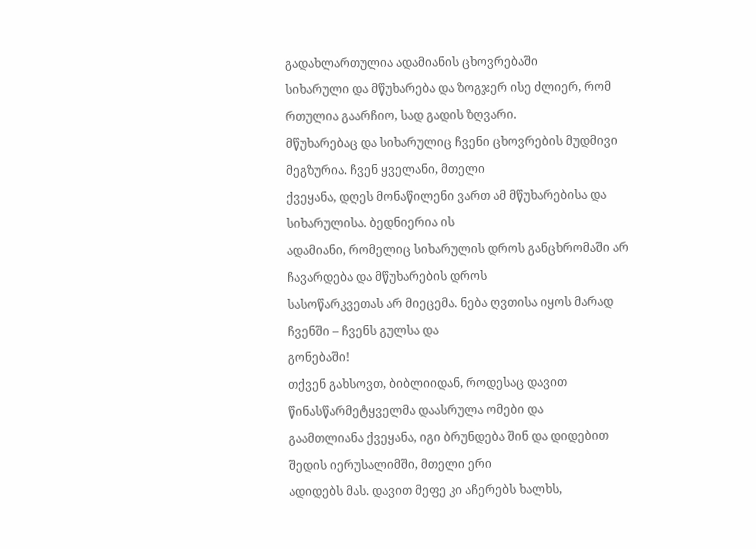გადახლართულია ადამიანის ცხოვრებაში
სიხარული და მწუხარება და ზოგჯერ ისე ძლიერ, რომ რთულია გაარჩიო, სად გადის ზღვარი.
მწუხარებაც და სიხარულიც ჩვენი ცხოვრების მუდმივი მეგზურია. ჩვენ ყველანი, მთელი
ქვეყანა, დღეს მონაწილენი ვართ ამ მწუხარებისა და სიხარულისა. ბედნიერია ის
ადამიანი, რომელიც სიხარულის დროს განცხრომაში არ ჩავარდება და მწუხარების დროს
სასოწარკვეთას არ მიეცემა. ნება ღვთისა იყოს მარად ჩვენში – ჩვენს გულსა და
გონებაში!
თქვენ გახსოვთ, ბიბლიიდან, როდესაც დავით წინასწარმეტყველმა დაასრულა ომები და
გაამთლიანა ქვეყანა, იგი ბრუნდება შინ და დიდებით შედის იერუსალიმში, მთელი ერი
ადიდებს მას. დავით მეფე კი აჩერებს ხალხს,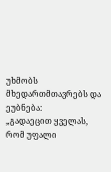უხმობს მხედართმთავრებს და ეუბნება:
„გადაეცით ყველას, რომ უფალი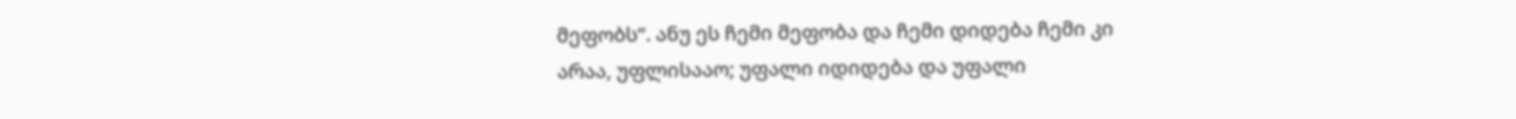მეფობს“. ანუ ეს ჩემი მეფობა და ჩემი დიდება ჩემი კი
არაა, უფლისააო; უფალი იდიდება და უფალი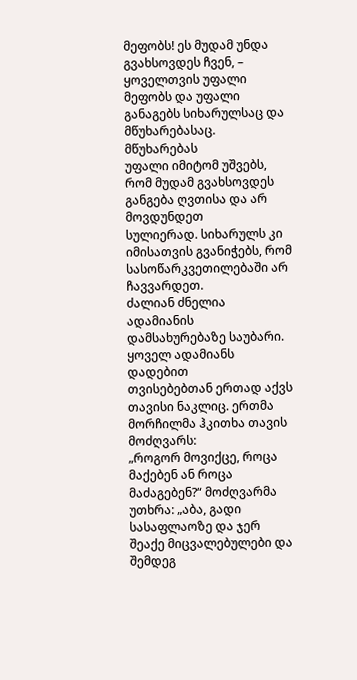მეფობს! ეს მუდამ უნდა გვახსოვდეს ჩვენ, –
ყოველთვის უფალი მეფობს და უფალი განაგებს სიხარულსაც და მწუხარებასაც. მწუხარებას
უფალი იმიტომ უშვებს, რომ მუდამ გვახსოვდეს განგება ღვთისა და არ მოვდუნდეთ
სულიერად. სიხარულს კი იმისათვის გვანიჭებს, რომ სასოწარკვეთილებაში არ ჩავვარდეთ.
ძალიან ძნელია ადამიანის დამსახურებაზე საუბარი. ყოველ ადამიანს დადებით
თვისებებთან ერთად აქვს თავისი ნაკლიც. ერთმა მორჩილმა ჰკითხა თავის მოძღვარს:
„როგორ მოვიქცე, როცა მაქებენ ან როცა მაძაგებენ?“ მოძღვარმა უთხრა: „აბა, გადი
სასაფლაოზე და ჯერ შეაქე მიცვალებულები და შემდეგ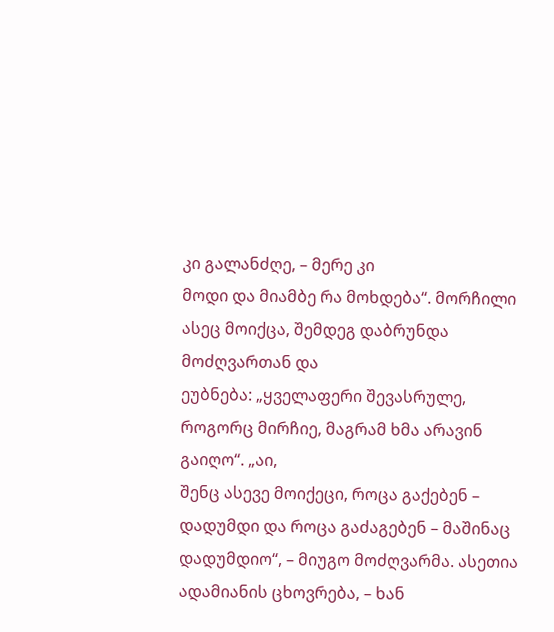კი გალანძღე, – მერე კი
მოდი და მიამბე რა მოხდება“. მორჩილი ასეც მოიქცა, შემდეგ დაბრუნდა მოძღვართან და
ეუბნება: „ყველაფერი შევასრულე, როგორც მირჩიე, მაგრამ ხმა არავინ გაიღო“. „აი,
შენც ასევე მოიქეცი, როცა გაქებენ – დადუმდი და როცა გაძაგებენ – მაშინაც
დადუმდიო“, – მიუგო მოძღვარმა. ასეთია ადამიანის ცხოვრება, – ხან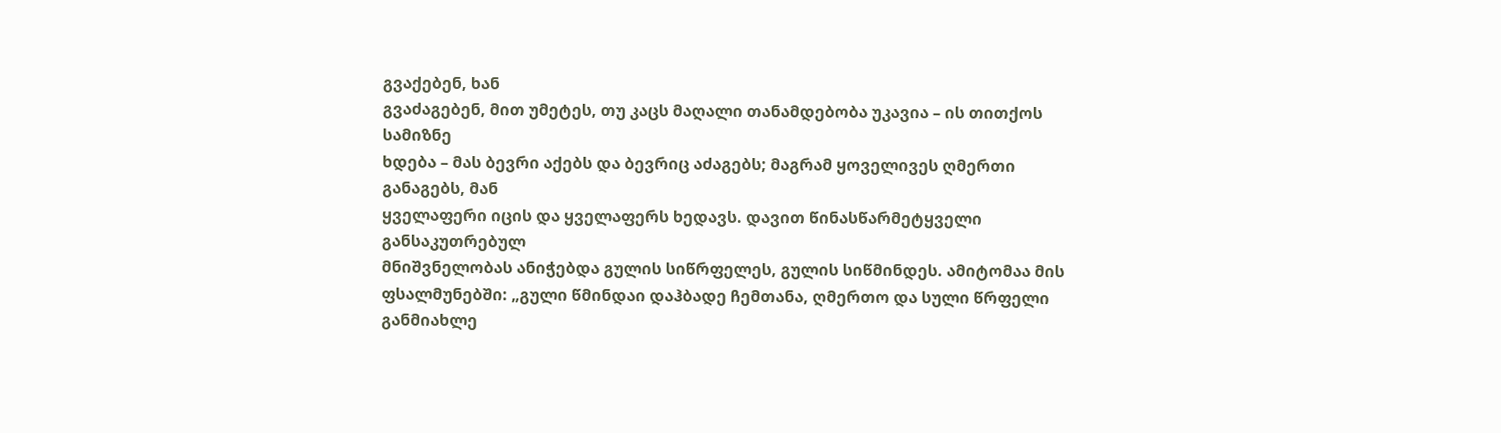გვაქებენ, ხან
გვაძაგებენ, მით უმეტეს, თუ კაცს მაღალი თანამდებობა უკავია – ის თითქოს სამიზნე
ხდება – მას ბევრი აქებს და ბევრიც აძაგებს; მაგრამ ყოველივეს ღმერთი განაგებს, მან
ყველაფერი იცის და ყველაფერს ხედავს. დავით წინასწარმეტყველი განსაკუთრებულ
მნიშვნელობას ანიჭებდა გულის სიწრფელეს, გულის სიწმინდეს. ამიტომაა მის
ფსალმუნებში: „გული წმინდაი დაჰბადე ჩემთანა, ღმერთო და სული წრფელი განმიახლე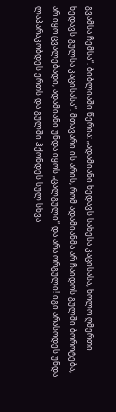გვამსა ჩემსა“. ბიბლიაში წერია: „ადამიანი ხედავს სახესა კაცისასა, ხოლო ღმერთი
ხედავს გულსა კაცისასა“. მთავარი ის არის, რომ ადამიანმა არ ჩაიდოს გულში ბოროტება,
არ იყო ცვალებადი, ადამიანი უნდა იყოს „ცალგული“ და არა ორგული! იგი არასოდეს უნდა
ლაპარაკობდეს ერთს და გულში ჰქონდეს სულ სხვა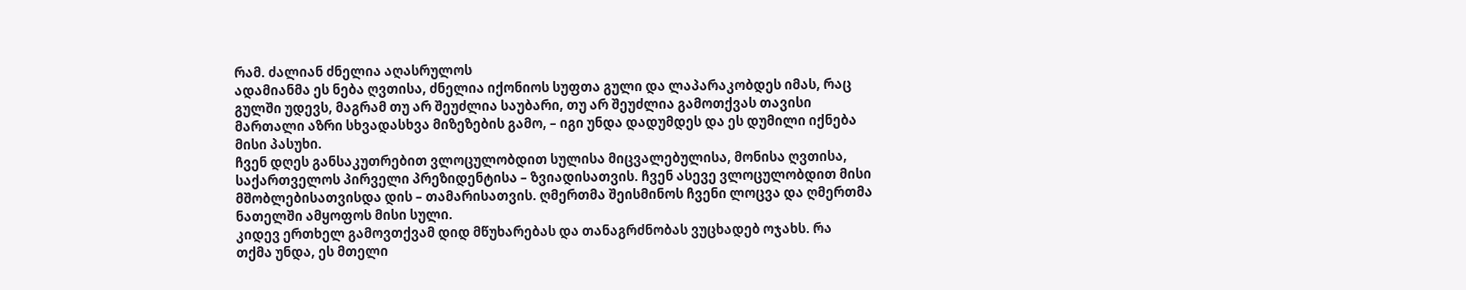რამ. ძალიან ძნელია აღასრულოს
ადამიანმა ეს ნება ღვთისა, ძნელია იქონიოს სუფთა გული და ლაპარაკობდეს იმას, რაც
გულში უდევს, მაგრამ თუ არ შეუძლია საუბარი, თუ არ შეუძლია გამოთქვას თავისი
მართალი აზრი სხვადასხვა მიზეზების გამო, – იგი უნდა დადუმდეს და ეს დუმილი იქნება
მისი პასუხი.
ჩვენ დღეს განსაკუთრებით ვლოცულობდით სულისა მიცვალებულისა, მონისა ღვთისა,
საქართველოს პირველი პრეზიდენტისა – ზვიადისათვის. ჩვენ ასევე ვლოცულობდით მისი
მშობლებისათვისდა დის – თამარისათვის. ღმერთმა შეისმინოს ჩვენი ლოცვა და ღმერთმა
ნათელში ამყოფოს მისი სული.
კიდევ ერთხელ გამოვთქვამ დიდ მწუხარებას და თანაგრძნობას ვუცხადებ ოჯახს. რა
თქმა უნდა, ეს მთელი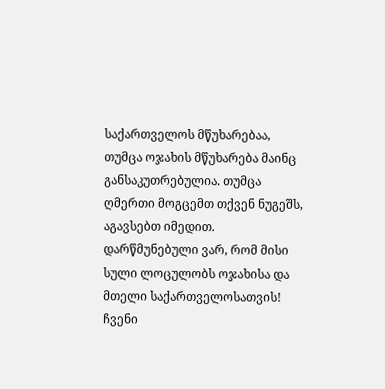საქართველოს მწუხარებაა, თუმცა ოჯახის მწუხარება მაინც
განსაკუთრებულია. თუმცა ღმერთი მოგცემთ თქვენ ნუგეშს, აგავსებთ იმედით.
დარწმუნებული ვარ, რომ მისი სული ლოცულობს ოჯახისა და მთელი საქართველოსათვის!
ჩვენი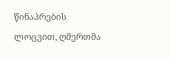წინაპრების ლოცვით, ღმერთმა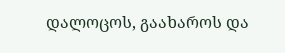დალოცოს, გაახაროს და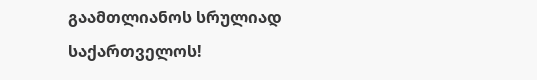გაამთლიანოს სრულიად
საქართველოს!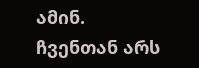ამინ.
ჩვენთან არს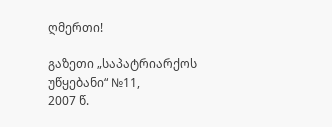ღმერთი!

გაზეთი „საპატრიარქოს უწყებანი“ №11,
2007 წ.